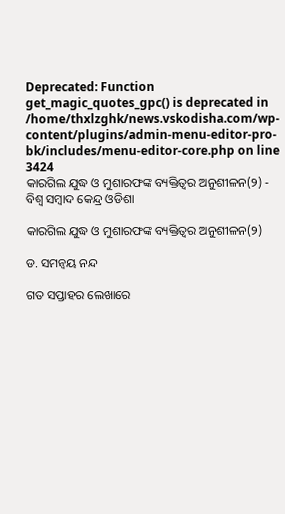Deprecated: Function get_magic_quotes_gpc() is deprecated in /home/thxlzghk/news.vskodisha.com/wp-content/plugins/admin-menu-editor-pro-bk/includes/menu-editor-core.php on line 3424
କାରଗିଲ ଯୁଦ୍ଧ ଓ ମୁଶାରଫଙ୍କ ବ୍ୟକ୍ତିତ୍ୱର ଅନୁଶୀଳନ(୨) - ବିଶ୍ୱ ସମ୍ବାଦ କେନ୍ଦ୍ର ଓଡିଶା

କାରଗିଲ ଯୁଦ୍ଧ ଓ ମୁଶାରଫଙ୍କ ବ୍ୟକ୍ତିତ୍ୱର ଅନୁଶୀଳନ(୨)

ଡ. ସମନ୍ୱୟ ନନ୍ଦ

ଗତ ସପ୍ତାହର ଲେଖାରେ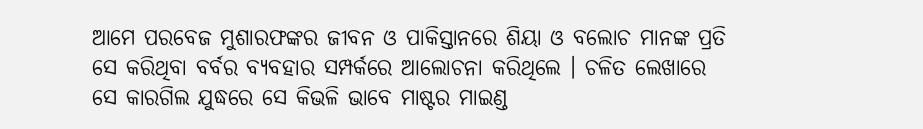ଆମେ ପରବେଜ ମୁଶାରଫଙ୍କର ଜୀବନ ଓ ପାକିସ୍ତାନରେ ଶିୟା ଓ ବଲୋଚ ମାନଙ୍କ ପ୍ରତି ସେ କରିଥିବା ବର୍ବର ବ୍ୟବହାର ସମ୍ପର୍କରେ ଆଲୋଚନା କରିଥିଲେ । ଚଳିତ ଲେଖାରେ ସେ କାରଗିଲ ଯୁଦ୍ଧରେ ସେ କିଭଳି ଭାବେ ମାଷ୍ଟର ମାଇଣ୍ଡ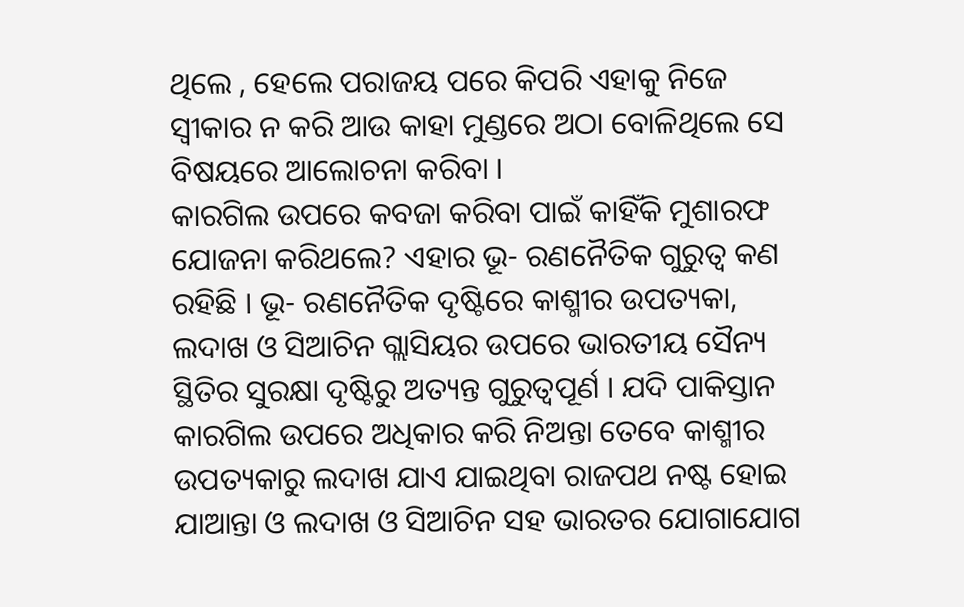ଥିଲେ , ହେଲେ ପରାଜୟ ପରେ କିପରି ଏହାକୁ ନିଜେ ସ୍ୱୀକାର ନ କରି ଆଉ କାହା ମୁଣ୍ଡରେ ଅଠା ବୋଳିଥିଲେ ସେ ବିଷୟରେ ଆଲୋଚନା କରିବା ।
କାରଗିଲ ଉପରେ କବଜା କରିବା ପାଇଁ କାହିଁକି ମୁଶାରଫ ଯୋଜନା କରିଥଲେ? ଏହାର ଭୂ- ରଣନୈତିକ ଗୁରୁତ୍ୱ କଣ ରହିଛି । ଭୂ- ରଣନୈତିକ ଦୃଷ୍ଟିରେ କାଶ୍ମୀର ଉପତ୍ୟକା, ଲଦାଖ ଓ ସିଆଚିନ ଗ୍ଲାସିୟର ଉପରେ ଭାରତୀୟ ସୈନ୍ୟ ସ୍ଥିତିର ସୁରକ୍ଷା ଦୃଷ୍ଟିରୁ ଅତ୍ୟନ୍ତ ଗୁରୁତ୍ୱପୂର୍ଣ । ଯଦି ପାକିସ୍ତାନ କାରଗିଲ ଉପରେ ଅଧିକାର କରି ନିଅନ୍ତା ତେବେ କାଶ୍ମୀର ଉପତ୍ୟକାରୁ ଲଦାଖ ଯାଏ ଯାଇଥିବା ରାଜପଥ ନଷ୍ଟ ହୋଇ ଯାଆନ୍ତା ଓ ଲଦାଖ ଓ ସିଆଚିନ ସହ ଭାରତର ଯୋଗାଯୋଗ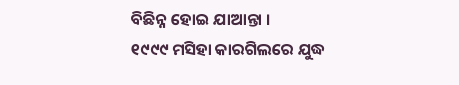ବିଛିନ୍ନ ହୋଇ ଯାଆନ୍ତା ।
୧୯୯୯ ମସିହା କାରଗିଲରେ ଯୁଦ୍ଧ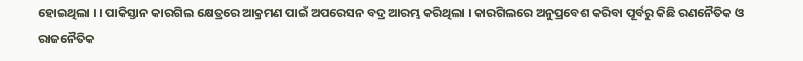ହୋଇଥିଲା । । ପାକିସ୍ତାନ କାରଗିଲ କ୍ଷେତ୍ରରେ ଆକ୍ରମଣ ପାଇଁ ଅପରେସନ ବଦ୍ର ଆରମ୍ଭ କରିଥିଲା । କାରଗିଲରେ ଅନୁପ୍ରବେଶ କରିବା ପୂର୍ବରୁ କିଛି ରଣନୈତିକ ଓ ରାଜନୈତିକ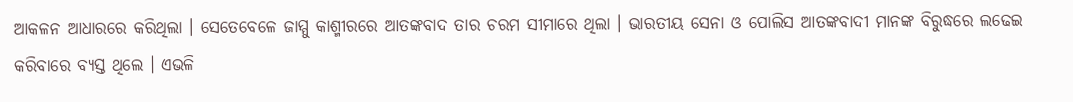ଆକଳନ ଆଧାରରେ କରିଥିଲା । ସେତେବେଳେ ଜାମ୍ମୁ କାଶ୍ମୀରରେ ଆତଙ୍କବାଦ ତାର ଚରମ ସୀମାରେ ଥିଲା । ଭାରତୀୟ ସେନା ଓ ପୋଲିସ ଆତଙ୍କବାଦୀ ମାନଙ୍କ ବିରୁଦ୍ଧରେ ଲଢେଇ କରିବାରେ ବ୍ୟସ୍ତ ଥିଲେ । ଏଭଳି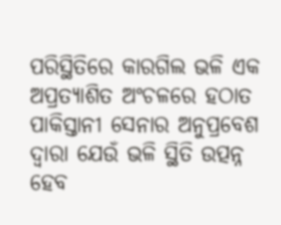ପରିସ୍ଥିତିରେ କାରଗିଲ ଭଳି ଏକ ଅପ୍ରତ୍ୟାଶିତ ଅଂଚଳରେ ହଠାତ ପାକିସ୍ତାନୀ ସେନାର ଅନୁପ୍ରବେଶ ଦ୍ୱାରା ଯେଉଁ ଭଳି ସ୍ଥିତି ଉତ୍ପନ୍ନ ହେବ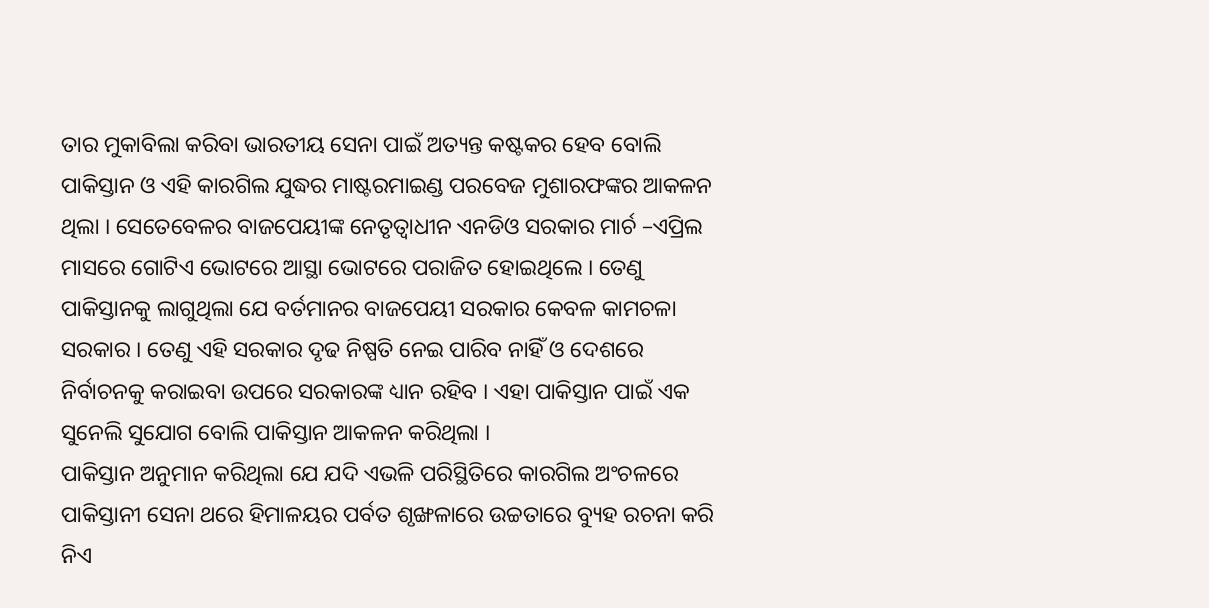ତାର ମୁକାବିଲା କରିବା ଭାରତୀୟ ସେନା ପାଇଁ ଅତ୍ୟନ୍ତ କଷ୍ଟକର ହେବ ବୋଲି ପାକିସ୍ତାନ ଓ ଏହି କାରଗିଲ ଯୁଦ୍ଧର ମାଷ୍ଟରମାଇଣ୍ଡ ପରବେଜ ମୁଶାରଫଙ୍କର ଆକଳନ ଥିଲା । ସେତେବେଳର ବାଜପେୟୀଙ୍କ ନେତୃତ୍ୱାଧୀନ ଏନଡିଓ ସରକାର ମାର୍ଚ –ଏପ୍ରିଲ ମାସରେ ଗୋଟିଏ ଭୋଟରେ ଆସ୍ଥା ଭୋଟରେ ପରାଜିତ ହୋଇଥିଲେ । ତେଣୁ ପାକିସ୍ତାନକୁ ଲାଗୁଥିଲା ଯେ ବର୍ତମାନର ବାଜପେୟୀ ସରକାର କେବଳ କାମଚଳା ସରକାର । ତେଣୁ ଏହି ସରକାର ଦୃଢ ନିଷ୍ପତି ନେଇ ପାରିବ ନାହିଁ ଓ ଦେଶରେ ନିର୍ବାଚନକୁ କରାଇବା ଉପରେ ସରକାରଙ୍କ ଧ୍ୟାନ ରହିବ । ଏହା ପାକିସ୍ତାନ ପାଇଁ ଏକ ସୁନେଲି ସୁଯୋଗ ବୋଲି ପାକିସ୍ତାନ ଆକଳନ କରିଥିଲା ।
ପାକିସ୍ତାନ ଅନୁମାନ କରିଥିଲା ଯେ ଯଦି ଏଭଳି ପରିସ୍ଥିତିରେ କାରଗିଲ ଅଂଚଳରେ ପାକିସ୍ତାନୀ ସେନା ଥରେ ହିମାଳୟର ପର୍ବତ ଶୃଙ୍ଖଳାରେ ଉଚ୍ଚତାରେ ବ୍ୟୁହ ରଚନା କରି ନିଏ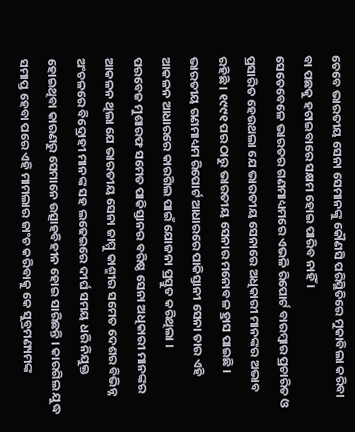ତେବେ ଭାରତୀୟ ସେନା ସେମାନଙ୍କୁ କୌଣସି ପରିସ୍ଥିତିରେ ମୁକାବିଲା କରିବା ବା ପଛକୁ ହଟାଇବାରେ ସକ୍ଷମ ହୋଇ ପାରିବ ନାହିଁ ।
ସେତେବେଳେ ଭାରତର ଗଣମାଧ୍ୟମରେ ଏଭଳି ରିପୋର୍ଟ ବାରମ୍ବାର ପ୍ରଚାରିତ ଓ ପ୍ରସାରିତ ହେଉଥଲା ଯେ ଭାରତୀୟ ସେନାରେ ଅଧିକାରୀ ମାନଙ୍କର ଅଭାବ ରହିଛି । ୧୯୯୧ ପର ଠାରୁ ଭାରତୀୟ ସେନାର ମନୋବଳ ହ୍ରାସ ପାଇଛି । ଭାରତୀୟ ଗଣମାଧ୍ୟମ ରିପୋର୍ଟ ଆଧାରରେ ପାକିସ୍ତାନୀ ସେନା ତାର ଏହି ଆକଳନ ଆଧାରରେ କାରଗିଲ ପାଇଁ ଯୋଜନା ପ୍ରସ୍ତୁତ କରିଥିଲା ।
ପରବେଜ ମୁଶାରଫ ସମେତ ପାକିସ୍ତାନର ବରିଷ୍ଠ ସେନା ଅଧିକାରୀ ମାନଙ୍କର ଆକଳନ ଥିଲା ଯେ ଭାରତୀୟ ସେନା ଜାମ୍ମୁ କାଶ୍ମୀର ସମେତ ଦେଶର ବିଭିନ୍ନ ଅଂଚଳରେ ବିଦ୍ରୋହୀ ମାନଙ୍କ ସହ ଲଢେଇରେ ଦୀର୍ଘ ସମୟ ଧରି ନିଯୁକ୍ତ ହୋଇଥିବା କାରଣରୁ ସେମାନେ ଉତ୍ସାହବିହୀନ ହୋଇ ସାରିଛନ୍ତି । କାରଗିଲ ଯୁଦ୍ଧ ସମାପ୍ତ ହେବା ପରେ ଏହି ମାମଲାର ଜାଂଚ କରିବାକୁ କେ ସୁବ୍ରମଣ୍ୟମଙ୍କ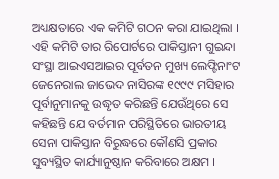ଅଧ୍ୟକ୍ଷତାରେ ଏକ କମିଟି ଗଠନ କରା ଯାଇଥିଲା । ଏହି କମିଟି ତାର ରିପୋର୍ଟରେ ପାକିସ୍ତାନୀ ଗୁଇନ୍ଦା ସଂସ୍ଥା ଆଇଏସଆଇର ପୂର୍ବତନ ମୁଖ୍ୟ ଲେଫ୍ଟିନାଂଟ ଜେନେରାଲ ଜାଭେଦ ନାସିରଙ୍କ ୧୯୯୯ ମସିହାର ପୂର୍ବାନୁମାନକୁ ଉଦ୍ଧୃତ କରିଛନ୍ତି ଯେଉଁଥିରେ ସେ କହିଛନ୍ତି ଯେ ବର୍ତମାନ ପରିସ୍ଥିତିରେ ଭାରତୀୟ ସେନା ପାକିସ୍ତାନ ବିରୁଦ୍ଧରେ କୌଣସି ପ୍ରକାର ସୁବ୍ୟସ୍ଥିତ କାର୍ଯ୍ୟାନୁଷ୍ଠାନ କରିବାରେ ଅକ୍ଷମ ।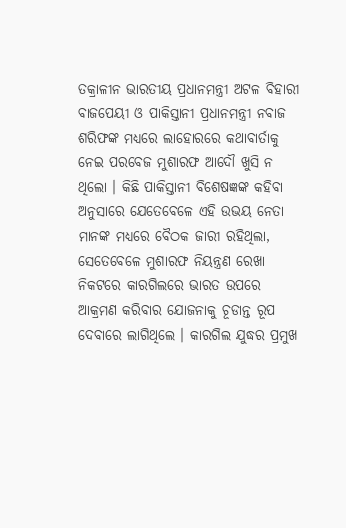ତକ୍ରାଳୀନ ଭାରତୀୟ ପ୍ରଧାନମନ୍ତ୍ରୀ ଅଟଳ ବିହାରୀ ବାଜପେୟୀ ଓ ପାକିସ୍ତାନୀ ପ୍ରଧାନମନ୍ତ୍ରୀ ନବାଜ ଶରିଫଙ୍କ ମଧ୍ୟରେ ଲାହୋରରେ କଥାବାର୍ତାକୁ ନେଇ ପରବେଜ ମୁଶାରଫ ଆଦୌ ଖୁସି ନ ଥିଲୋ । କିଛି ପାକିସ୍ତାନୀ ବିଶେଷଜ୍ଞଙ୍କ କହିବା ଅନୁସାରେ ଯେତେବେଳେ ଏହି ଉଭୟ ନେତା ମାନଙ୍କ ମଧ୍ୟରେ ବୈଠକ ଜାରୀ ରହିଥିଲା, ସେତେବେଳେ ମୁଶାରଫ ନିୟନ୍ତ୍ରଣ ରେଖା ନିକଟରେ କାରଗିଲରେ ଭାରତ ଉପରେ ଆକ୍ରମଣ କରିବାର ଯୋଜନାକୁ ଚୂଡାନ୍ତ ରୂପ ଦେବାରେ ଲାଗିଥିଲେ । କାରଗିଲ ଯୁଦ୍ଧର ପ୍ରମୁଖ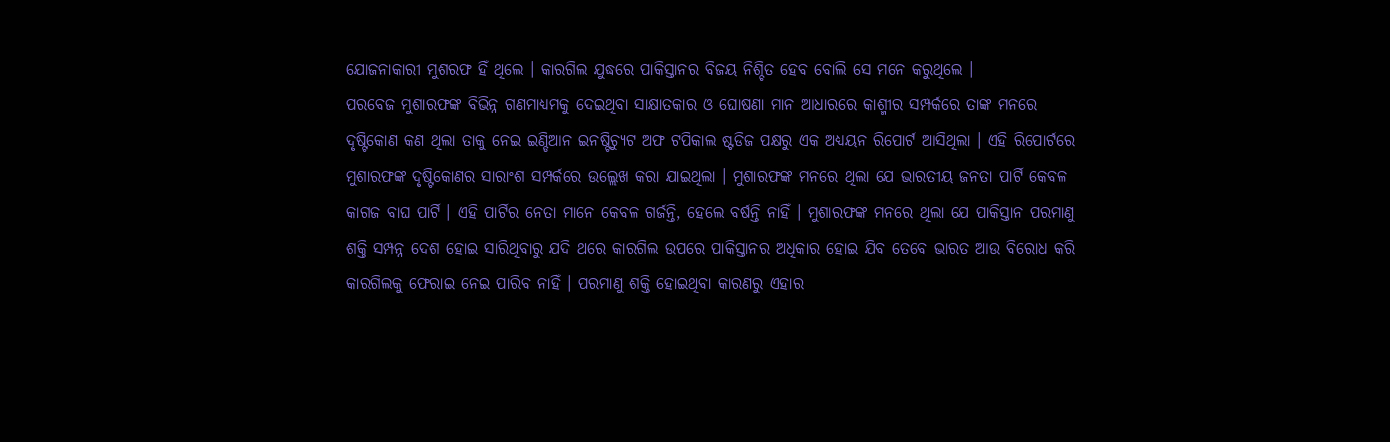ଯୋଜନାକାରୀ ମୁଶରଫ ହିଁ ଥିଲେ । କାରଗିଲ ଯୁଦ୍ଧରେ ପାକିସ୍ତାନର ବିଜୟ ନିଶ୍ଚିତ ହେବ ବୋଲି ସେ ମନେ କରୁଥିଲେ ।
ପରବେଜ ମୁଶାରଫଙ୍କ ବିଭିନ୍ନ ଗଣମାଧ୍ୟମକୁ ଦେଇଥିବା ସାକ୍ଷାତକାର ଓ ଘୋଷଣା ମାନ ଆଧାରରେ କାଶ୍ମୀର ସମ୍ପର୍କରେ ତାଙ୍କ ମନରେ ଦୃଷ୍ଟିକୋଣ କଣ ଥିଲା ତାକୁ ନେଇ ଇଣ୍ଡିଆନ ଇନଷ୍ଟିଚ୍ୟୁଟ ଅଫ ଟପିକାଲ ଷ୍ଟଡିଜ ପକ୍ଷରୁ ଏକ ଅଧ୍ୟୟନ ରିପୋର୍ଟ ଆସିଥିଲା । ଏହି ରିପୋର୍ଟରେ ମୁଶାରଫଙ୍କ ଦୃଷ୍ଟିକୋଣର ସାରାଂଶ ସମ୍ପର୍କରେ ଉଲ୍ଲେଖ କରା ଯାଇଥିଲା । ମୁଶାରଫଙ୍କ ମନରେ ଥିଲା ଯେ ଭାରତୀୟ ଜନତା ପାର୍ଟି କେବଳ କାଗଜ ବାଘ ପାର୍ଟି । ଏହି ପାର୍ଟିର ନେତା ମାନେ କେବଳ ଗର୍ଜନ୍ତି, ହେଲେ ବର୍ଷନ୍ତି ନାହିଁ । ମୁଶାରଫଙ୍କ ମନରେ ଥିଲା ଯେ ପାକିସ୍ତାନ ପରମାଣୁ ଶକ୍ତି ସମ୍ପନ୍ନ ଦେଶ ହୋଇ ସାରିଥିବାରୁ ଯଦି ଥରେ କାରଗିଲ ଉପରେ ପାକିସ୍ତାନର ଅଧିକାର ହୋଇ ଯିବ ତେବେ ଭାରତ ଆଉ ବିରୋଧ କରି କାରଗିଲକୁ ଫେରାଇ ନେଇ ପାରିବ ନାହିଁ । ପରମାଣୁ ଶକ୍ତି ହୋଇଥିବା କାରଣରୁ ଏହାର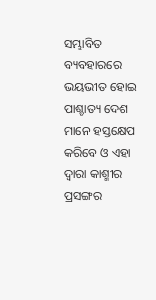ସମ୍ଭାବିତ ବ୍ୟବହାରରେ ଭୟଭୀତ ହୋଇ ପାଶ୍ଚାତ୍ୟ ଦେଶ ମାନେ ହସ୍ତକ୍ଷେପ କରିବେ ଓ ଏହା ଦ୍ବାରା କାଶ୍ମୀର ପ୍ରସଙ୍ଗର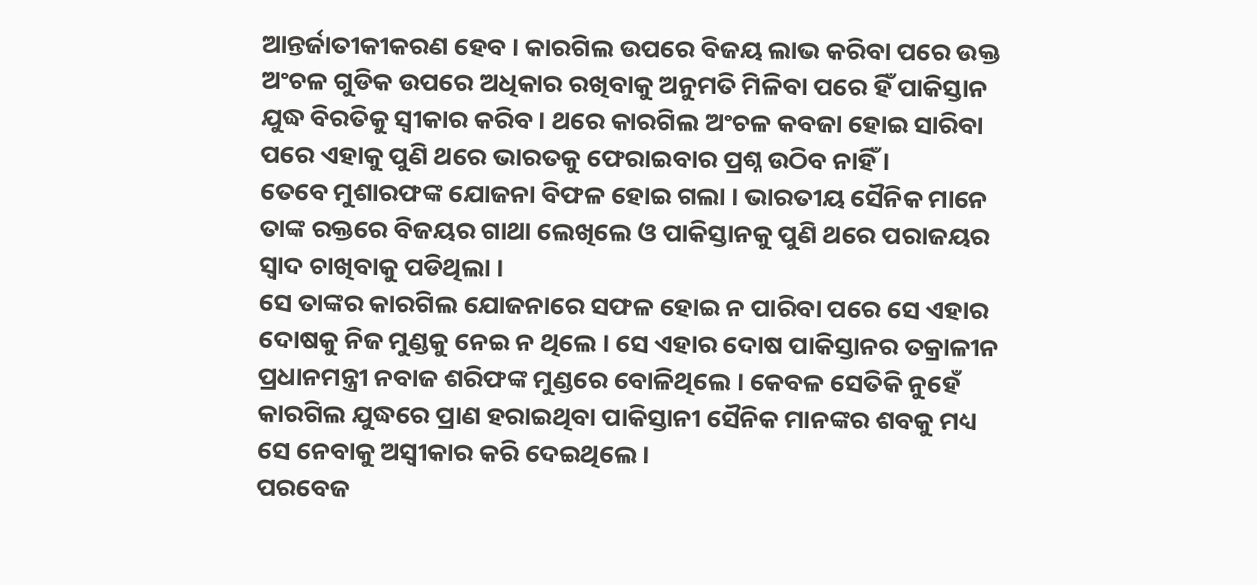ଆନ୍ତର୍ଜାତୀକୀକରଣ ହେବ । କାରଗିଲ ଉପରେ ବିଜୟ ଲାଭ କରିବା ପରେ ଉକ୍ତ ଅଂଚଳ ଗୁଡିକ ଉପରେ ଅଧିକାର ରଖିବାକୁ ଅନୁମତି ମିଳିବା ପରେ ହିଁ ପାକିସ୍ତାନ ଯୁଦ୍ଧ ବିରତିକୁ ସ୍ୱୀକାର କରିବ । ଥରେ କାରଗିଲ ଅଂଚଳ କବଜା ହୋଇ ସାରିବା ପରେ ଏହାକୁ ପୁଣି ଥରେ ଭାରତକୁ ଫେରାଇବାର ପ୍ରଶ୍ନ ଉଠିବ ନାହିଁ ।
ତେବେ ମୁଶାରଫଙ୍କ ଯୋଜନା ବିଫଳ ହୋଇ ଗଲା । ଭାରତୀୟ ସୈନିକ ମାନେ ତାଙ୍କ ରକ୍ତରେ ବିଜୟର ଗାଥା ଲେଖିଲେ ଓ ପାକିସ୍ତାନକୁ ପୁଣି ଥରେ ପରାଜୟର ସ୍ୱାଦ ଚାଖିବାକୁ ପଡିଥିଲା ।
ସେ ତାଙ୍କର କାରଗିଲ ଯୋଜନାରେ ସଫଳ ହୋଇ ନ ପାରିବା ପରେ ସେ ଏହାର ଦୋଷକୁ ନିଜ ମୁଣ୍ଡକୁ ନେଇ ନ ଥିଲେ । ସେ ଏହାର ଦୋଷ ପାକିସ୍ତାନର ତକ୍ରାଳୀନ ପ୍ରଧାନମନ୍ତ୍ରୀ ନବାଜ ଶରିଫଙ୍କ ମୁଣ୍ଡରେ ବୋଳିଥିଲେ । କେବଳ ସେତିକି ନୁହେଁ କାରଗିଲ ଯୁଦ୍ଧରେ ପ୍ରାଣ ହରାଇଥିବା ପାକିସ୍ତାନୀ ସୈନିକ ମାନଙ୍କର ଶବକୁ ମଧ୍ୟ ସେ ନେବାକୁ ଅସ୍ୱୀକାର କରି ଦେଇଥିଲେ ।
ପରବେଜ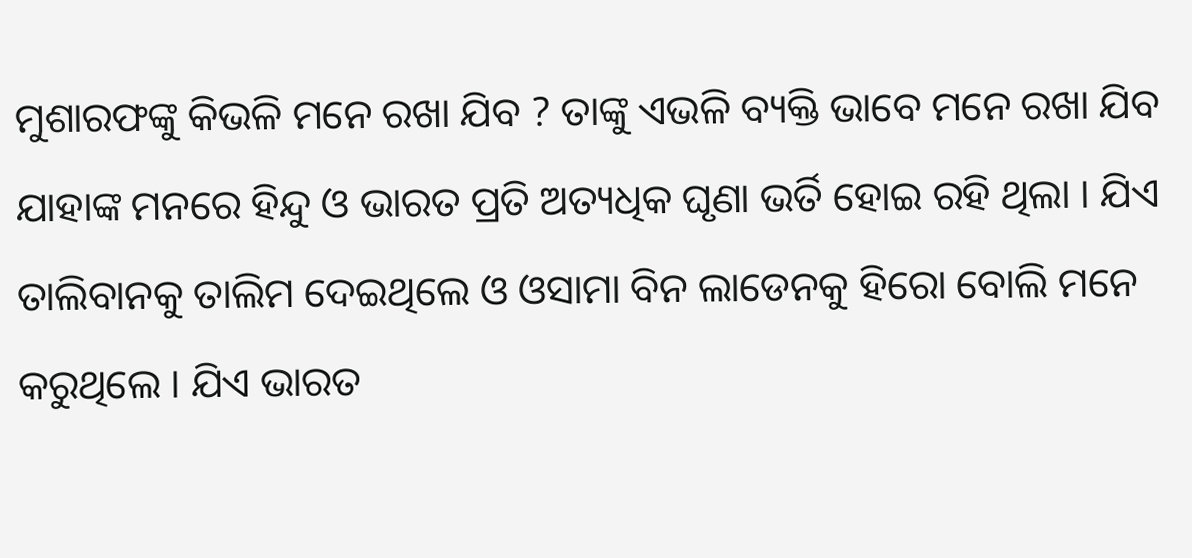ମୁଶାରଫଙ୍କୁ କିଭଳି ମନେ ରଖା ଯିବ ? ତାଙ୍କୁ ଏଭଳି ବ୍ୟକ୍ତି ଭାବେ ମନେ ରଖା ଯିବ ଯାହାଙ୍କ ମନରେ ହିନ୍ଦୁ ଓ ଭାରତ ପ୍ରତି ଅତ୍ୟଧିକ ଘୃଣା ଭର୍ତି ହୋଇ ରହି ଥିଲା । ଯିଏ ତାଲିବାନକୁ ତାଲିମ ଦେଇଥିଲେ ଓ ଓସାମା ବିନ ଲାଡେନକୁ ହିରୋ ବୋଲି ମନେ କରୁଥିଲେ । ଯିଏ ଭାରତ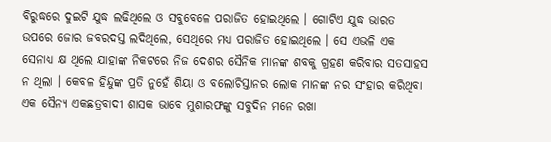ବିରୁଦ୍ଧରେ ଦୁଇଟି ଯୁଦ୍ଧ ଲଢିଥିଲେ ଓ ସବୁବେଳେ ପରାଜିତ ହୋଇଥିଲେ । ଗୋଟିଏ ଯୁଦ୍ଧ ଭାରତ ଉପରେ ଜୋର ଜବରଦସ୍ତ ଲଦିଥିଲେ, ସେଥିରେ ମଧ୍ୟ ପରାଜିତ ହୋଇଥିଲେ । ସେ ଏଭଳି ଏକ ସେନାଧ୍ୟ କ୍ଷ ଥିଲେ ଯାହାଙ୍କ ନିକଟରେ ନିଜ ଦେଶର ସୈନିକ ମାନଙ୍କ ଶବକୁ ଗ୍ରହଣ କରିବାର ସତସାହସ ନ ଥିଲା । କେବଳ ହିନ୍ଦୁଙ୍କ ପ୍ରତି ନୁହେଁ ଶିୟା ଓ ବଲୋଚିସ୍ତାନର ଲୋକ ମାନଙ୍କ ନର ସଂହାର କରିଥିବା ଏକ ସୈନ୍ୟ ଏକଛତ୍ରବାଦୀ ଶାସକ ଭାବେ ମୁଶାରଫଙ୍କୁ ସବୁଦିନ ମନେ ରଖା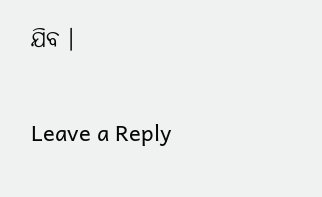ଯିବ ।

Leave a Reply